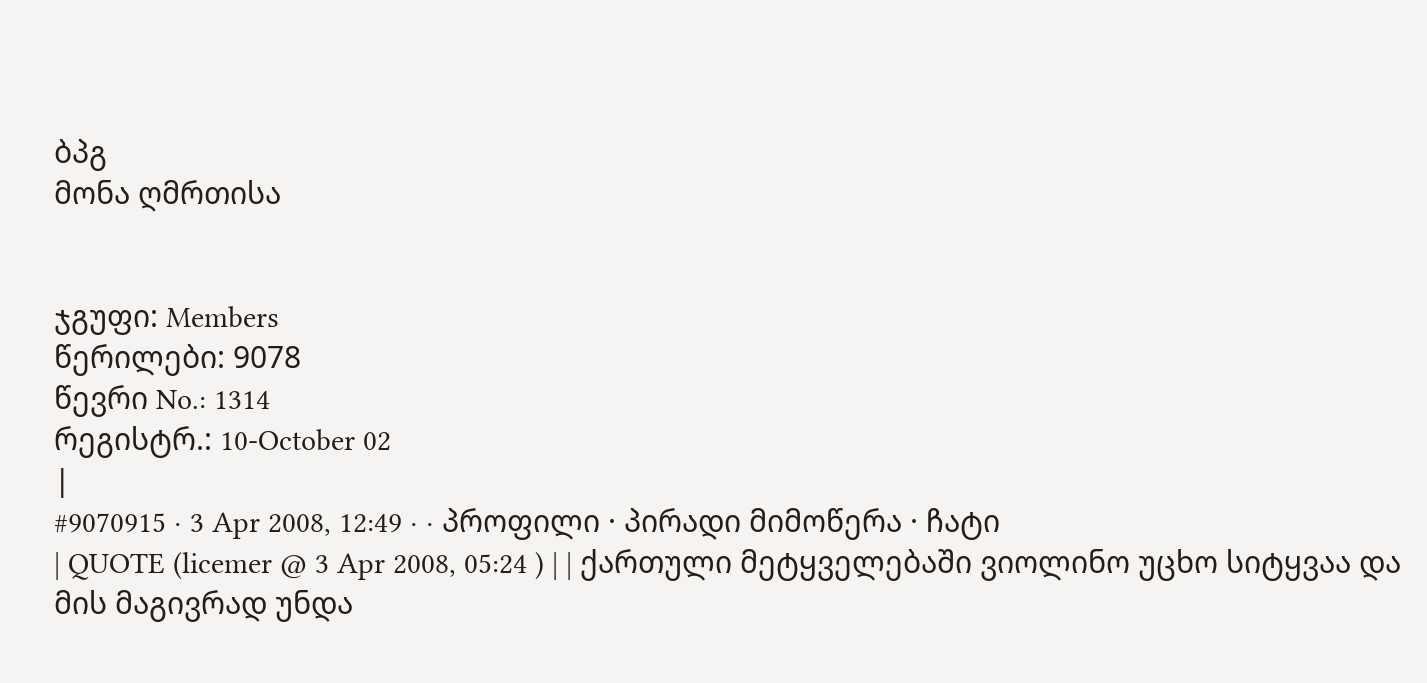ბპგ
მონა ღმრთისა


ჯგუფი: Members
წერილები: 9078
წევრი No.: 1314
რეგისტრ.: 10-October 02
|
#9070915 · 3 Apr 2008, 12:49 · · პროფილი · პირადი მიმოწერა · ჩატი
| QUOTE (licemer @ 3 Apr 2008, 05:24 ) | | ქართული მეტყველებაში ვიოლინო უცხო სიტყვაა და მის მაგივრად უნდა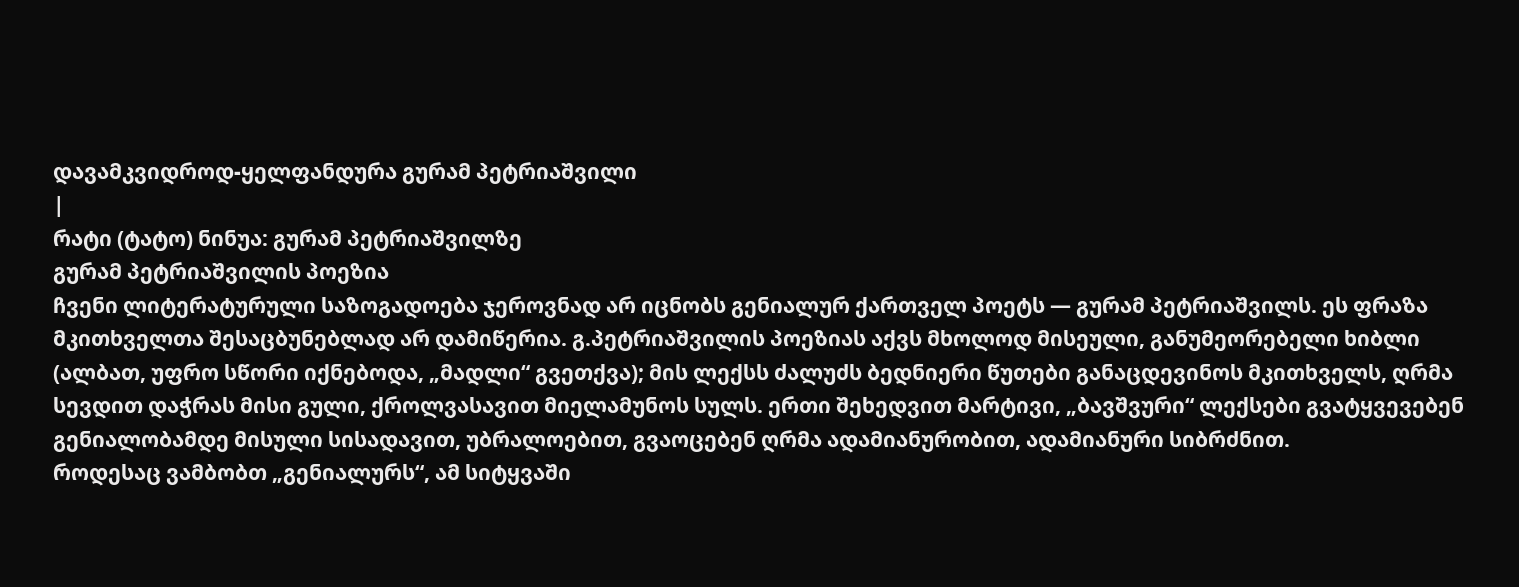დავამკვიდროდ-ყელფანდურა გურამ პეტრიაშვილი
|
რატი (ტატო) ნინუა: გურამ პეტრიაშვილზე
გურამ პეტრიაშვილის პოეზია
ჩვენი ლიტერატურული საზოგადოება ჯეროვნად არ იცნობს გენიალურ ქართველ პოეტს — გურამ პეტრიაშვილს. ეს ფრაზა მკითხველთა შესაცბუნებლად არ დამიწერია. გ.პეტრიაშვილის პოეზიას აქვს მხოლოდ მისეული, განუმეორებელი ხიბლი (ალბათ, უფრო სწორი იქნებოდა, „მადლი“ გვეთქვა); მის ლექსს ძალუძს ბედნიერი წუთები განაცდევინოს მკითხველს, ღრმა სევდით დაჭრას მისი გული, ქროლვასავით მიელამუნოს სულს. ერთი შეხედვით მარტივი, „ბავშვური“ ლექსები გვატყვევებენ გენიალობამდე მისული სისადავით, უბრალოებით, გვაოცებენ ღრმა ადამიანურობით, ადამიანური სიბრძნით.
როდესაც ვამბობთ „გენიალურს“, ამ სიტყვაში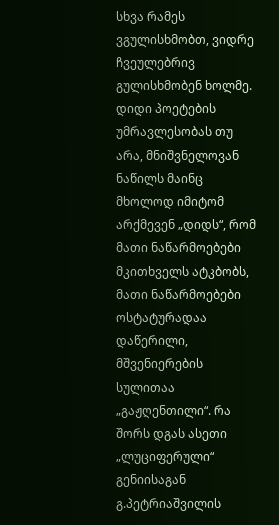სხვა რამეს ვგულისხმობთ, ვიდრე ჩვეულებრივ გულისხმობენ ხოლმე. დიდი პოეტების უმრავლესობას თუ არა, მნიშვნელოვან ნაწილს მაინც მხოლოდ იმიტომ არქმევენ „დიდს“, რომ მათი ნაწარმოებები მკითხველს ატკბობს, მათი ნაწარმოებები ოსტატურადაა დაწერილი, მშვენიერების სულითაა „გაჟღენთილი“. რა შორს დგას ასეთი „ლუციფერული“ გენიისაგან გ.პეტრიაშვილის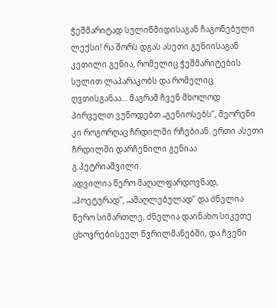ჭეშმარიტად სულიწმიდისაგან ჩაგონებული ლექსი! რა შორს დგას ასეთი გენიისაგან კეთილი გენია, რომელიც ჭეშმარიტების სულით ლაპარაკობს და რომელიც ღვთისგანაა... მაგრამ ჩვენ მხოლოდ პირველთ ვუწოდებთ „გენიოსებს“, მეორენი კი როგორღაც ჩრდილში რჩებიან. ერთი ასეთი ჩრდილში დარჩენილი გენიაა გ.პეტრიაშვილი.
ადვილია წერო მაღალფარდოვნად, „პოეტურად“, „ამაღლებულად“ და ძნელია წერო სიმართლე, ძნელია დაინახო სიკეთე ცხოვრებისეულ წვრილმანებში, და ჩვენი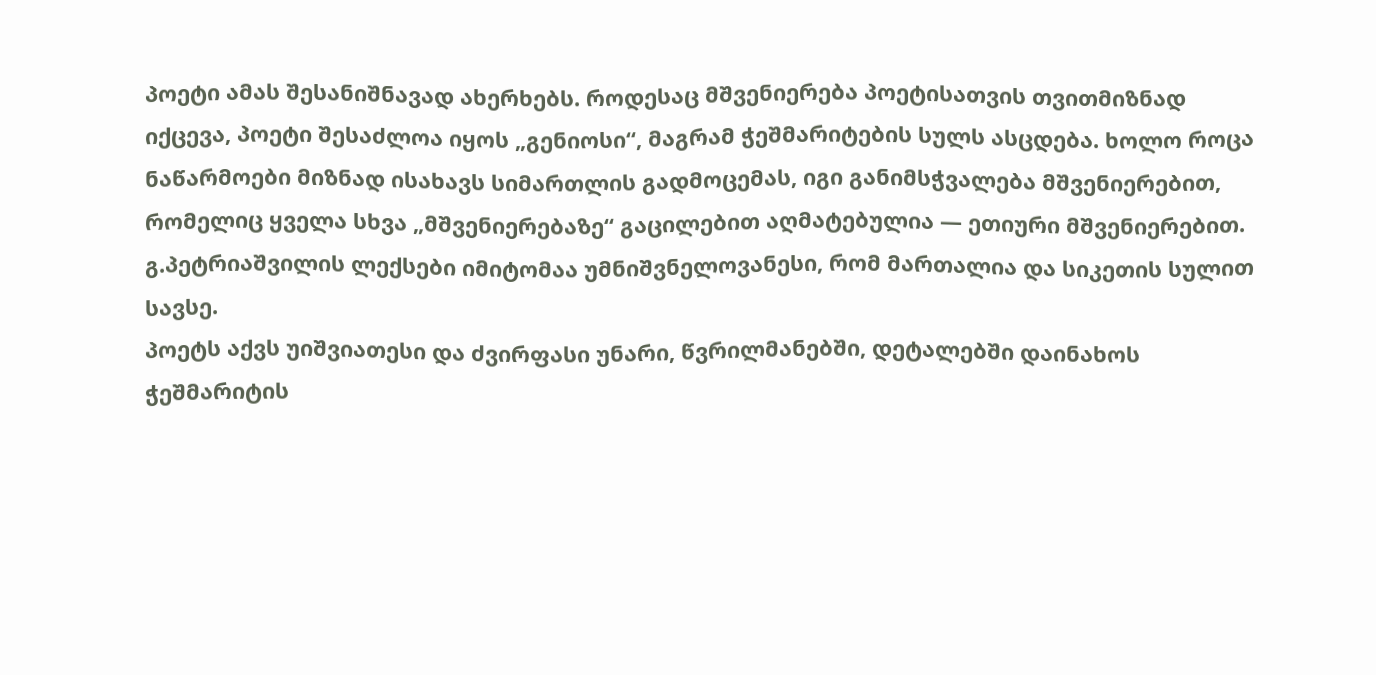პოეტი ამას შესანიშნავად ახერხებს. როდესაც მშვენიერება პოეტისათვის თვითმიზნად იქცევა, პოეტი შესაძლოა იყოს „გენიოსი“, მაგრამ ჭეშმარიტების სულს ასცდება. ხოლო როცა ნაწარმოები მიზნად ისახავს სიმართლის გადმოცემას, იგი განიმსჭვალება მშვენიერებით, რომელიც ყველა სხვა „მშვენიერებაზე“ გაცილებით აღმატებულია — ეთიური მშვენიერებით. გ.პეტრიაშვილის ლექსები იმიტომაა უმნიშვნელოვანესი, რომ მართალია და სიკეთის სულით სავსე.
პოეტს აქვს უიშვიათესი და ძვირფასი უნარი, წვრილმანებში, დეტალებში დაინახოს ჭეშმარიტის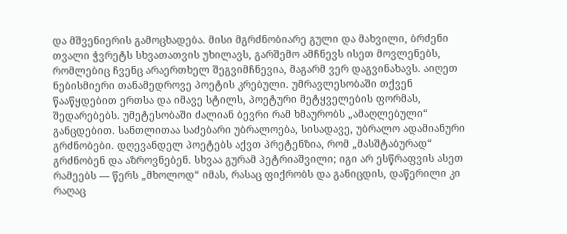და მშვენიერის გამოცხადება. მისი მგრძნობიარე გული და მახვილი, ბრძენი თვალი ჭვრეტს სხვათათვის უხილავს, გარშემო ამჩნევს ისეთ მოვლენებს, რომლებიც ჩვენც არაერთხელ შეგვიმჩნევია, მაგარმ ვერ დაგვინახავს. აიღეთ ნებისმიერი თანამედროვე პოეტის კრებული. უმრავლესობაში თქვენ წააწყდებით ერთსა და იმავე სტილს, პოეტური მეტყველების ფორმას, შედარებებს. უმეტესობაში ძალიან ბევრი რამ ხმაურობს „ამაღლებული“ განცდებით. სანთლითაა საძებარი უბრალოება, სისადავე, უბრალო ადამიანური გრძნობები. დღევანდელ პოეტებს აქვთ პრეტენზია, რომ „მასშტაბურად“ გრძნობენ და აზროვნებენ. სხვაა გურამ პეტრიაშვილი; იგი არ ესწრაფვის ასეთ რამეებს — წერს „მხოლოდ“ იმას, რასაც ფიქრობს და განიცდის, დაწერილი კი რაღაც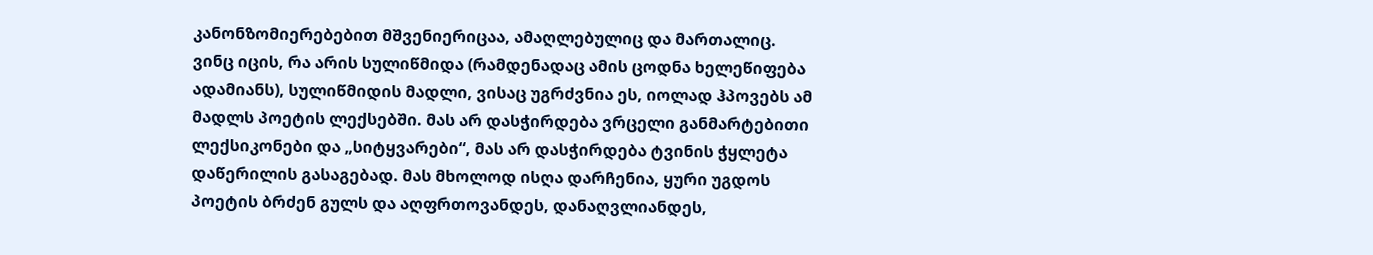კანონზომიერებებით მშვენიერიცაა, ამაღლებულიც და მართალიც.
ვინც იცის, რა არის სულიწმიდა (რამდენადაც ამის ცოდნა ხელეწიფება ადამიანს), სულიწმიდის მადლი, ვისაც უგრძვნია ეს, იოლად ჰპოვებს ამ მადლს პოეტის ლექსებში. მას არ დასჭირდება ვრცელი განმარტებითი ლექსიკონები და „სიტყვარები“, მას არ დასჭირდება ტვინის ჭყლეტა დაწერილის გასაგებად. მას მხოლოდ ისღა დარჩენია, ყური უგდოს პოეტის ბრძენ გულს და აღფრთოვანდეს, დანაღვლიანდეს,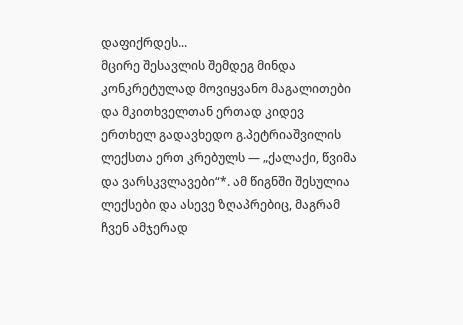დაფიქრდეს...
მცირე შესავლის შემდეგ მინდა კონკრეტულად მოვიყვანო მაგალითები და მკითხველთან ერთად კიდევ ერთხელ გადავხედო გ.პეტრიაშვილის ლექსთა ერთ კრებულს — „ქალაქი, წვიმა და ვარსკვლავები“*. ამ წიგნში შესულია ლექსები და ასევე ზღაპრებიც, მაგრამ ჩვენ ამჯერად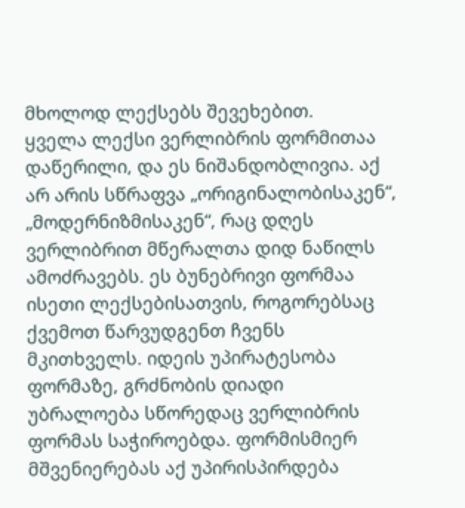მხოლოდ ლექსებს შევეხებით.
ყველა ლექსი ვერლიბრის ფორმითაა დაწერილი, და ეს ნიშანდობლივია. აქ არ არის სწრაფვა „ორიგინალობისაკენ“, „მოდერნიზმისაკენ“, რაც დღეს ვერლიბრით მწერალთა დიდ ნაწილს ამოძრავებს. ეს ბუნებრივი ფორმაა ისეთი ლექსებისათვის, როგორებსაც ქვემოთ წარვუდგენთ ჩვენს მკითხველს. იდეის უპირატესობა ფორმაზე, გრძნობის დიადი უბრალოება სწორედაც ვერლიბრის ფორმას საჭიროებდა. ფორმისმიერ მშვენიერებას აქ უპირისპირდება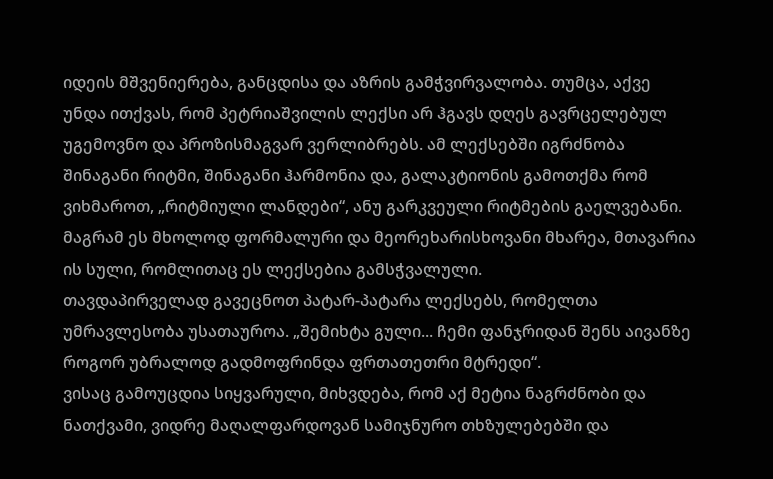იდეის მშვენიერება, განცდისა და აზრის გამჭვირვალობა. თუმცა, აქვე უნდა ითქვას, რომ პეტრიაშვილის ლექსი არ ჰგავს დღეს გავრცელებულ უგემოვნო და პროზისმაგვარ ვერლიბრებს. ამ ლექსებში იგრძნობა შინაგანი რიტმი, შინაგანი ჰარმონია და, გალაკტიონის გამოთქმა რომ ვიხმაროთ, „რიტმიული ლანდები“, ანუ გარკვეული რიტმების გაელვებანი. მაგრამ ეს მხოლოდ ფორმალური და მეორეხარისხოვანი მხარეა, მთავარია ის სული, რომლითაც ეს ლექსებია გამსჭვალული.
თავდაპირველად გავეცნოთ პატარ-პატარა ლექსებს, რომელთა უმრავლესობა უსათაუროა. „შემიხტა გული... ჩემი ფანჯრიდან შენს აივანზე როგორ უბრალოდ გადმოფრინდა ფრთათეთრი მტრედი“.
ვისაც გამოუცდია სიყვარული, მიხვდება, რომ აქ მეტია ნაგრძნობი და ნათქვამი, ვიდრე მაღალფარდოვან სამიჯნურო თხზულებებში და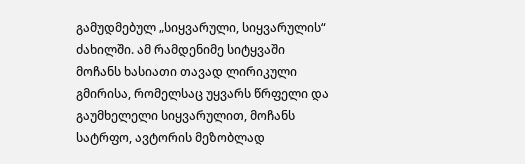გამუდმებულ „სიყვარული, სიყვარულის“ ძახილში. ამ რამდენიმე სიტყვაში მოჩანს ხასიათი თავად ლირიკული გმირისა, რომელსაც უყვარს წრფელი და გაუმხელელი სიყვარულით, მოჩანს სატრფო, ავტორის მეზობლად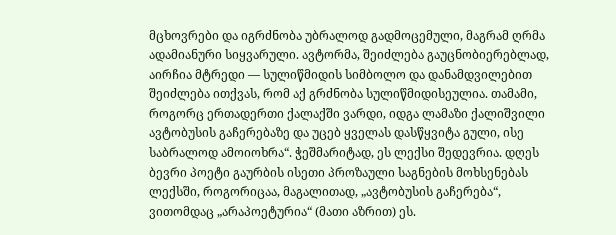მცხოვრები და იგრძნობა უბრალოდ გადმოცემული, მაგრამ ღრმა ადამიანური სიყვარული. ავტორმა, შეიძლება გაუცნობიერებლად, აირჩია მტრედი — სულიწმიდის სიმბოლო და დანამდვილებით შეიძლება ითქვას, რომ აქ გრძნობა სულიწმიდისეულია. თამამი, როგორც ერთადერთი ქალაქში ვარდი, იდგა ლამაზი ქალიშვილი ავტობუსის გაჩერებაზე და უცებ ყველას დასწყვიტა გული, ისე საბრალოდ ამოიოხრა“. ჭეშმარიტად, ეს ლექსი შედევრია. დღეს ბევრი პოეტი გაურბის ისეთი პროზაული საგნების მოხსენებას ლექსში, როგორიცაა, მაგალითად, „ავტობუსის გაჩერება“, ვითომდაც „არაპოეტურია“ (მათი აზრით) ეს.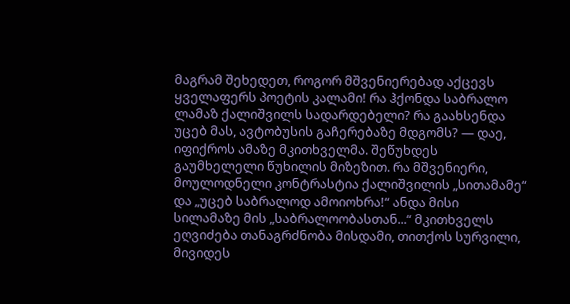მაგრამ შეხედეთ, როგორ მშვენიერებად აქცევს ყველაფერს პოეტის კალამი! რა ჰქონდა საბრალო ლამაზ ქალიშვილს სადარდებელი? რა გაახსენდა უცებ მას, ავტობუსის გაჩერებაზე მდგომს? — დაე, იფიქროს ამაზე მკითხველმა. შეწუხდეს გაუმხელელი წუხილის მიზეზით. რა მშვენიერი, მოულოდნელი კონტრასტია ქალიშვილის „სითამამე“ და „უცებ საბრალოდ ამოიოხრა!“ ანდა მისი სილამაზე მის „საბრალოობასთან...“ მკითხველს ეღვიძება თანაგრძნობა მისდამი, თითქოს სურვილი, მივიდეს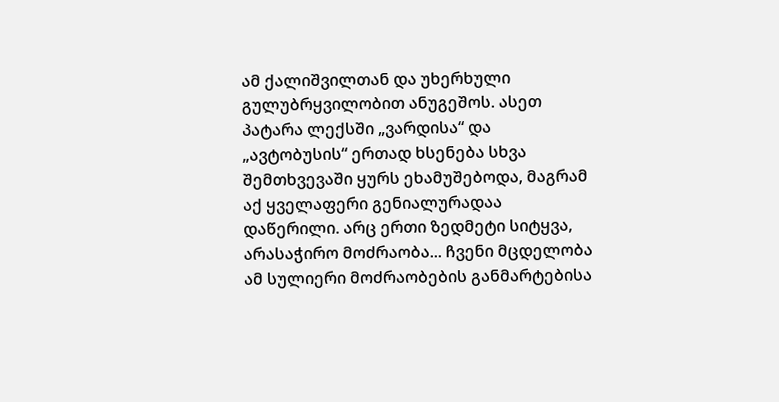ამ ქალიშვილთან და უხერხული გულუბრყვილობით ანუგეშოს. ასეთ პატარა ლექსში „ვარდისა“ და „ავტობუსის“ ერთად ხსენება სხვა შემთხვევაში ყურს ეხამუშებოდა, მაგრამ აქ ყველაფერი გენიალურადაა დაწერილი. არც ერთი ზედმეტი სიტყვა, არასაჭირო მოძრაობა... ჩვენი მცდელობა ამ სულიერი მოძრაობების განმარტებისა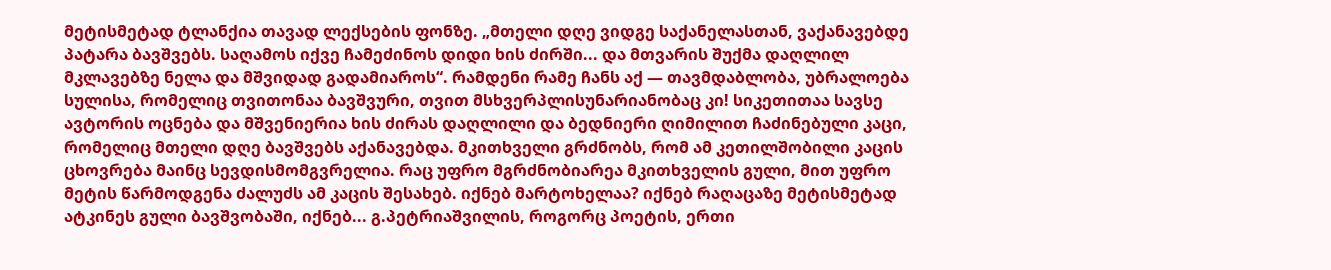მეტისმეტად ტლანქია თავად ლექსების ფონზე. „მთელი დღე ვიდგე საქანელასთან, ვაქანავებდე პატარა ბავშვებს. საღამოს იქვე ჩამეძინოს დიდი ხის ძირში... და მთვარის შუქმა დაღლილ მკლავებზე ნელა და მშვიდად გადამიაროს“. რამდენი რამე ჩანს აქ — თავმდაბლობა, უბრალოება სულისა, რომელიც თვითონაა ბავშვური, თვით მსხვერპლისუნარიანობაც კი! სიკეთითაა სავსე ავტორის ოცნება და მშვენიერია ხის ძირას დაღლილი და ბედნიერი ღიმილით ჩაძინებული კაცი, რომელიც მთელი დღე ბავშვებს აქანავებდა. მკითხველი გრძნობს, რომ ამ კეთილშობილი კაცის ცხოვრება მაინც სევდისმომგვრელია. რაც უფრო მგრძნობიარეა მკითხველის გული, მით უფრო მეტის წარმოდგენა ძალუძს ამ კაცის შესახებ. იქნებ მარტოხელაა? იქნებ რაღაცაზე მეტისმეტად ატკინეს გული ბავშვობაში, იქნებ... გ.პეტრიაშვილის, როგორც პოეტის, ერთი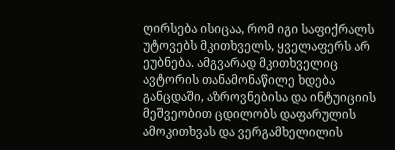ღირსება ისიცაა, რომ იგი საფიქრალს უტოვებს მკითხველს, ყველაფერს არ ეუბნება. ამგვარად მკითხველიც ავტორის თანამონაწილე ხდება განცდაში, აზროვნებისა და ინტუიციის მეშვეობით ცდილობს დაფარულის ამოკითხვას და ვერგამხელილის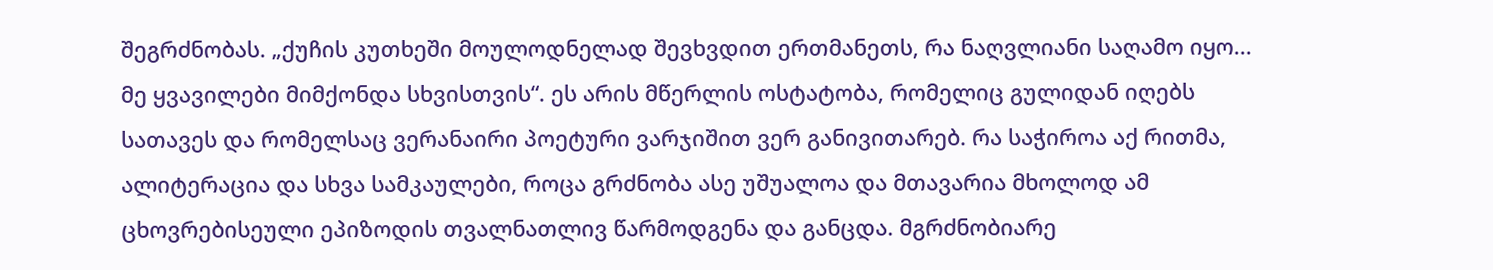შეგრძნობას. „ქუჩის კუთხეში მოულოდნელად შევხვდით ერთმანეთს, რა ნაღვლიანი საღამო იყო... მე ყვავილები მიმქონდა სხვისთვის“. ეს არის მწერლის ოსტატობა, რომელიც გულიდან იღებს სათავეს და რომელსაც ვერანაირი პოეტური ვარჯიშით ვერ განივითარებ. რა საჭიროა აქ რითმა, ალიტერაცია და სხვა სამკაულები, როცა გრძნობა ასე უშუალოა და მთავარია მხოლოდ ამ ცხოვრებისეული ეპიზოდის თვალნათლივ წარმოდგენა და განცდა. მგრძნობიარე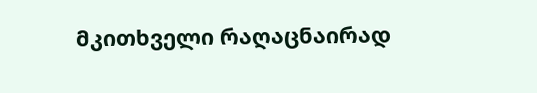მკითხველი რაღაცნაირად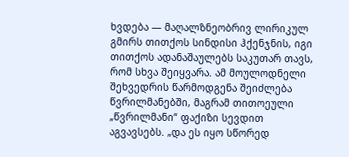ხვდება — მაღალზნეობრივ ლირიკულ გმირს თითქოს სინდისი ჰქენჯნის, იგი თითქოს ადანაშაულებს საკუთარ თავს, რომ სხვა შეიყვარა. ამ მოულოდნელი შეხვედრის წარმოდგენა შეიძლება წვრილმანებში, მაგრამ თითოეული „წვრილმანი“ ფაქიზი სევდით აგვავსებს. „და ეს იყო სწორედ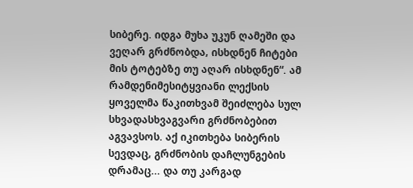სიბერე. იდგა მუხა უკუნ ღამეში და ვეღარ გრძნობდა, ისხდნენ ჩიტები მის ტოტებზე თუ აღარ ისხდნენ“. ამ რამდენიმესიტყვიანი ლექსის ყოველმა წაკითხვამ შეიძლება სულ სხვადასხვაგვარი გრძნობებით აგვავსოს. აქ იკითხება სიბერის სევდაც, გრძნობის დაჩლუნგების დრამაც... და თუ კარგად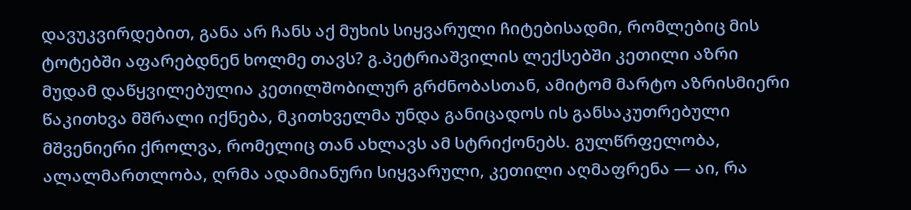დავუკვირდებით, განა არ ჩანს აქ მუხის სიყვარული ჩიტებისადმი, რომლებიც მის ტოტებში აფარებდნენ ხოლმე თავს? გ.პეტრიაშვილის ლექსებში კეთილი აზრი მუდამ დაწყვილებულია კეთილშობილურ გრძნობასთან, ამიტომ მარტო აზრისმიერი წაკითხვა მშრალი იქნება, მკითხველმა უნდა განიცადოს ის განსაკუთრებული მშვენიერი ქროლვა, რომელიც თან ახლავს ამ სტრიქონებს. გულწრფელობა, ალალმართლობა, ღრმა ადამიანური სიყვარული, კეთილი აღმაფრენა — აი, რა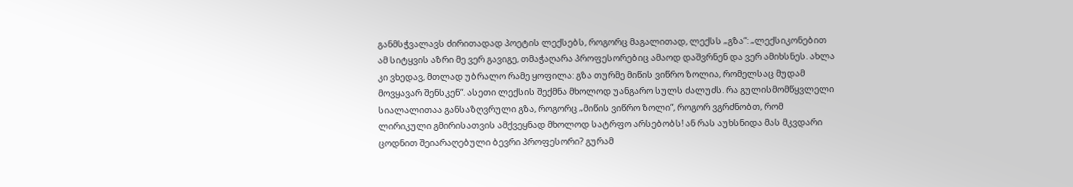განმსჭვალავს ძირითადად პოეტის ლექსებს, როგორც მაგალითად, ლექსს „გზა“: „ლექსიკონებით ამ სიტყვის აზრი მე ვერ გავიგე, თმაჭაღარა პროფესორებიც ამაოდ დაშვრნენ და ვერ ამიხსნეს. ახლა კი ვხედავ, მთლად უბრალო რამე ყოფილა: გზა თურმე მიწის ვიწრო ზოლია, რომელსაც მუდამ მოვყავარ შენსკენ“. ასეთი ლექსის შექმნა მხოლოდ უანგარო სულს ძალუძს. რა გულისმომწყვლელი სიალალითაა განსაზღვრული გზა, როგორც „მიწის ვიწრო ზოლი“, როგორ ვგრძნობთ, რომ ლირიკული გმირისათვის ამქვეყნად მხოლოდ სატრფო არსებობს! ან რას აუხსნიდა მას მკვდარი ცოდნით შეიარაღებული ბევრი პროფესორი? გურამ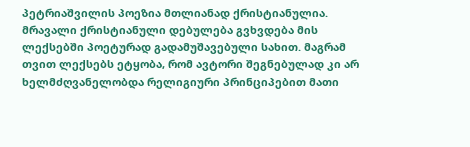პეტრიაშვილის პოეზია მთლიანად ქრისტიანულია. მრავალი ქრისტიანული დებულება გვხვდება მის ლექსებში პოეტურად გადამუშავებული სახით. მაგრამ თვით ლექსებს ეტყობა, რომ ავტორი შეგნებულად კი არ ხელმძღვანელობდა რელიგიური პრინციპებით მათი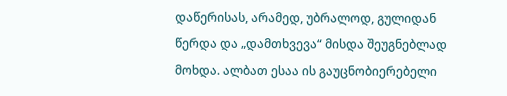დაწერისას, არამედ, უბრალოდ, გულიდან წერდა და „დამთხვევა“ მისდა შეუგნებლად მოხდა. ალბათ ესაა ის გაუცნობიერებელი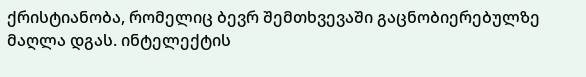ქრისტიანობა, რომელიც ბევრ შემთხვევაში გაცნობიერებულზე მაღლა დგას. ინტელექტის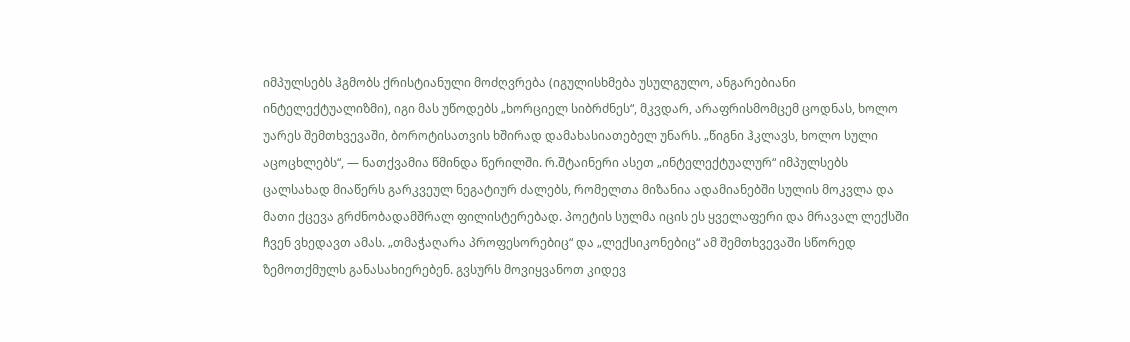იმპულსებს ჰგმობს ქრისტიანული მოძღვრება (იგულისხმება უსულგულო, ანგარებიანი ინტელექტუალიზმი), იგი მას უწოდებს „ხორციელ სიბრძნეს“, მკვდარ, არაფრისმომცემ ცოდნას, ხოლო უარეს შემთხვევაში, ბოროტისათვის ხშირად დამახასიათებელ უნარს. „წიგნი ჰკლავს, ხოლო სული აცოცხლებს“, — ნათქვამია წმინდა წერილში. რ.შტაინერი ასეთ „ინტელექტუალურ“ იმპულსებს ცალსახად მიაწერს გარკვეულ ნეგატიურ ძალებს, რომელთა მიზანია ადამიანებში სულის მოკვლა და მათი ქცევა გრძნობადამშრალ ფილისტერებად. პოეტის სულმა იცის ეს ყველაფერი და მრავალ ლექსში ჩვენ ვხედავთ ამას. „თმაჭაღარა პროფესორებიც“ და „ლექსიკონებიც“ ამ შემთხვევაში სწორედ ზემოთქმულს განასახიერებენ. გვსურს მოვიყვანოთ კიდევ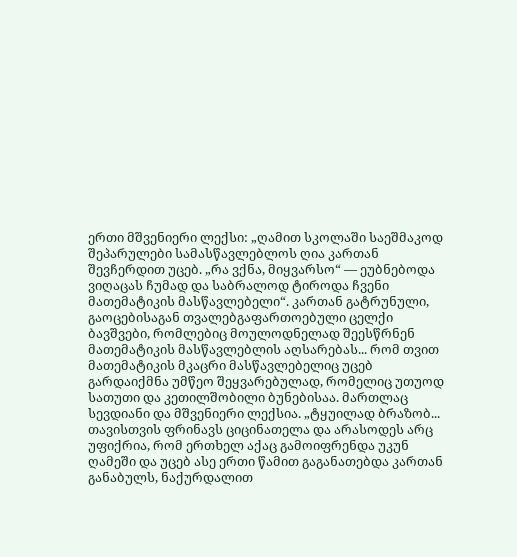ერთი მშვენიერი ლექსი: „ღამით სკოლაში საეშმაკოდ შეპარულები სამასწავლებლოს ღია კართან შევჩერდით უცებ. „რა ვქნა, მიყვარსო“ — ეუბნებოდა ვიღაცას ჩუმად და საბრალოდ ტიროდა ჩვენი მათემატიკის მასწავლებელი“. კართან გატრუნული, გაოცებისაგან თვალებგაფართოებული ცელქი ბავშვები, რომლებიც მოულოდნელად შეესწრნენ მათემატიკის მასწავლებლის აღსარებას... რომ თვით მათემატიკის მკაცრი მასწავლებელიც უცებ გარდაიქმნა უმწეო შეყვარებულად, რომელიც უთუოდ სათუთი და კეთილშობილი ბუნებისაა. მართლაც სევდიანი და მშვენიერი ლექსია. „ტყუილად ბრაზობ... თავისთვის ფრინავს ციცინათელა და არასოდეს არც უფიქრია, რომ ერთხელ აქაც გამოიფრენდა უკუნ ღამეში და უცებ ასე ერთი წამით გაგანათებდა კართან განაბულს, ნაქურდალით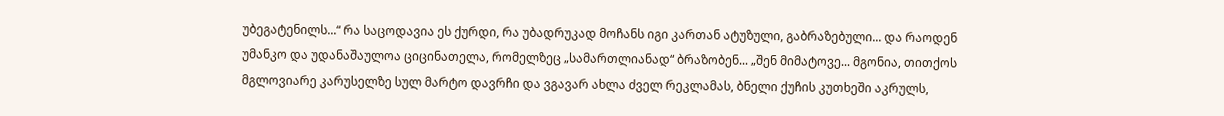უბეგატენილს...“ რა საცოდავია ეს ქურდი, რა უბადრუკად მოჩანს იგი კართან ატუზული, გაბრაზებული... და რაოდენ უმანკო და უდანაშაულოა ციცინათელა, რომელზეც „სამართლიანად“ ბრაზობენ... „შენ მიმატოვე... მგონია, თითქოს მგლოვიარე კარუსელზე სულ მარტო დავრჩი და ვგავარ ახლა ძველ რეკლამას, ბნელი ქუჩის კუთხეში აკრულს,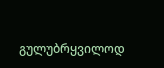გულუბრყვილოდ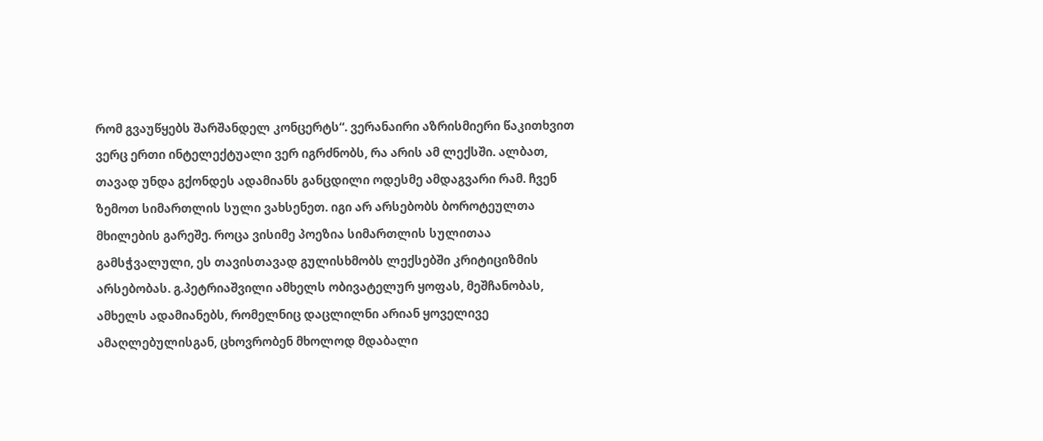რომ გვაუწყებს შარშანდელ კონცერტს“. ვერანაირი აზრისმიერი წაკითხვით ვერც ერთი ინტელექტუალი ვერ იგრძნობს, რა არის ამ ლექსში. ალბათ, თავად უნდა გქონდეს ადამიანს განცდილი ოდესმე ამდაგვარი რამ. ჩვენ ზემოთ სიმართლის სული ვახსენეთ. იგი არ არსებობს ბოროტეულთა მხილების გარეშე. როცა ვისიმე პოეზია სიმართლის სულითაა გამსჭვალული, ეს თავისთავად გულისხმობს ლექსებში კრიტიციზმის არსებობას. გ.პეტრიაშვილი ამხელს ობივატელურ ყოფას, მეშჩანობას, ამხელს ადამიანებს, რომელნიც დაცლილნი არიან ყოველივე ამაღლებულისგან, ცხოვრობენ მხოლოდ მდაბალი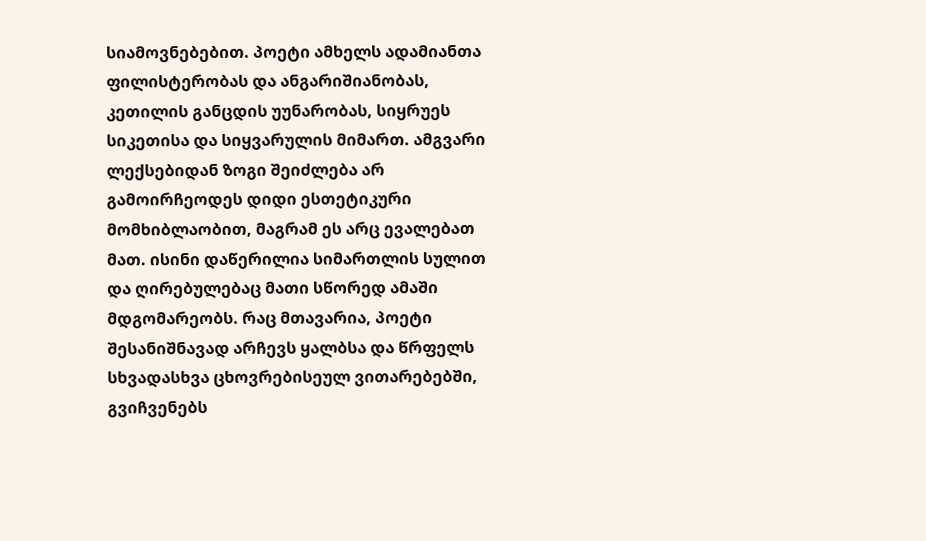სიამოვნებებით. პოეტი ამხელს ადამიანთა ფილისტერობას და ანგარიშიანობას, კეთილის განცდის უუნარობას, სიყრუეს სიკეთისა და სიყვარულის მიმართ. ამგვარი ლექსებიდან ზოგი შეიძლება არ გამოირჩეოდეს დიდი ესთეტიკური მომხიბლაობით, მაგრამ ეს არც ევალებათ მათ. ისინი დაწერილია სიმართლის სულით და ღირებულებაც მათი სწორედ ამაში მდგომარეობს. რაც მთავარია, პოეტი შესანიშნავად არჩევს ყალბსა და წრფელს სხვადასხვა ცხოვრებისეულ ვითარებებში, გვიჩვენებს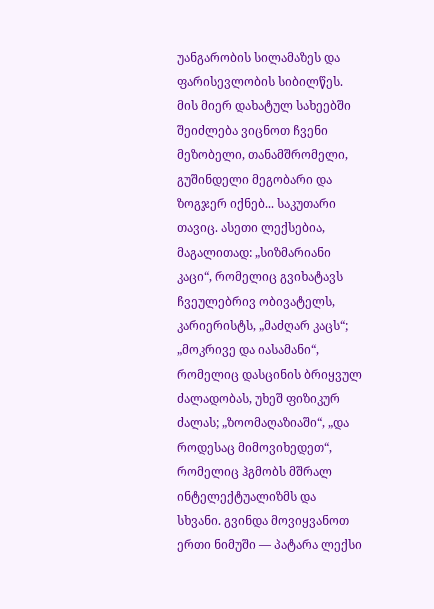უანგარობის სილამაზეს და ფარისევლობის სიბილწეს. მის მიერ დახატულ სახეებში შეიძლება ვიცნოთ ჩვენი მეზობელი, თანამშრომელი, გუშინდელი მეგობარი და ზოგჯერ იქნებ... საკუთარი თავიც. ასეთი ლექსებია, მაგალითად: „სიზმარიანი კაცი“, რომელიც გვიხატავს ჩვეულებრივ ობივატელს, კარიერისტს, „მაძღარ კაცს“; „მოკრივე და იასამანი“, რომელიც დასცინის ბრიყვულ ძალადობას, უხეშ ფიზიკურ ძალას; „ზოომაღაზიაში“, „და როდესაც მიმოვიხედეთ“, რომელიც ჰგმობს მშრალ ინტელექტუალიზმს და სხვანი. გვინდა მოვიყვანოთ ერთი ნიმუში — პატარა ლექსი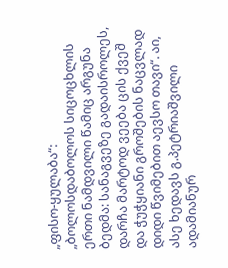„ფისო-ყულაბა“: „ბოლოსდაბოლოს სიცოცხლის ერთი ნამდვილი წამიც არგუნა ბედმა: სანაგვეზე გადაისროლეს, დარჩა მარტოდ ვეება ცის ქვეშ და ჭუჭყიანი გროშების ნაცვლად დიდი წვიმებით აევსო თავი“. აი, ასე ხედავს გ.პეტრიაშვილი ადამიანურ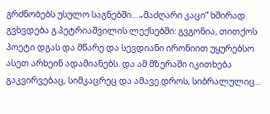გრძნობებს უსულო საგნებში... „მაძღარი კაცი“ ხშირად გვხვდება გ.პეტრიაშვილის ლექსებში: გვგონია, თითქოს პოეტი დგას და მწარე და სევდიანი ირონიით უყურებსო ასეთ არხეინ ადამიანებს. და ამ მზერაში იკითხება გაკვირვებაც, სიმკაცრეც და ამავე დროს, სიბრალულიც...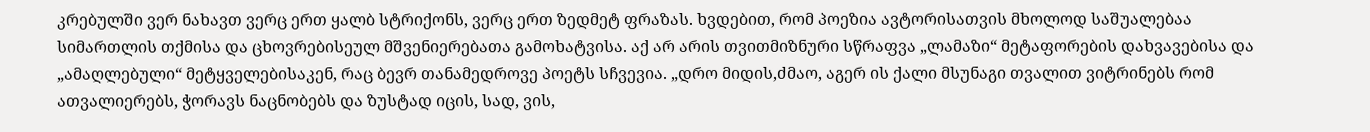კრებულში ვერ ნახავთ ვერც ერთ ყალბ სტრიქონს, ვერც ერთ ზედმეტ ფრაზას. ხვდებით, რომ პოეზია ავტორისათვის მხოლოდ საშუალებაა სიმართლის თქმისა და ცხოვრებისეულ მშვენიერებათა გამოხატვისა. აქ არ არის თვითმიზნური სწრაფვა „ლამაზი“ მეტაფორების დახვავებისა და „ამაღლებული“ მეტყველებისაკენ, რაც ბევრ თანამედროვე პოეტს სჩვევია. „დრო მიდის,ძმაო, აგერ ის ქალი მსუნაგი თვალით ვიტრინებს რომ ათვალიერებს, ჭორავს ნაცნობებს და ზუსტად იცის, სად, ვის,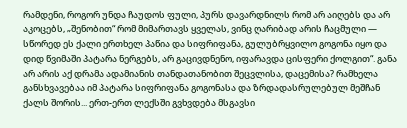რამდენი, როგორ უნდა ჩაუდოს ფული, პურს დავარდნილს რომ არ აიღებს და არ აკოცებს, „შენობით“ რომ მიმართავს ყველას, ვინც ღარიბად არის ჩაცმული — სწორედ ეს ქალი ერთხელ პაწია და სიფრიფანა, გულუბრყვილო გოგონა იყო და დიდ წვიმაში პატარა ნერგებს, არ გაცივდნენო, იფარავდა ცისფერი ქოლგით“. განა არ არის აქ დრამა ადამიანის თანდათანობით შეცვლისა, დაცემისა? რამხელა განსხვავებაა იმ პატარა სიფრიფანა გოგონასა და ზრდადასრულებულ მეშჩან ქალს შორის... ერთ-ერთ ლექსში გვხვდება მსგავსი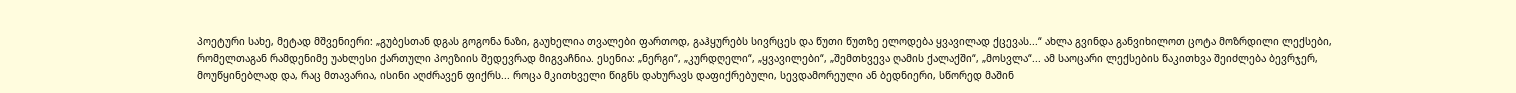პოეტური სახე, მეტად მშვენიერი: „გუბესთან დგას გოგონა ნაზი, გაუხელია თვალები ფართოდ, გაჰყურებს სივრცეს და წუთი წუთზე ელოდება ყვავილად ქცევას...“ ახლა გვინდა განვიხილოთ ცოტა მოზრდილი ლექსები, რომელთაგან რამდენიმე უახლესი ქართული პოეზიის შედევრად მიგვაჩნია. ესენია: „ნერგი“, „კურდღელი“, „ყვავილები“, „შემთხვევა ღამის ქალაქში“, „მოსვლა“... ამ საოცარი ლექსების წაკითხვა შეიძლება ბევრჯერ, მოუწყინებლად და, რაც მთავარია, ისინი აღძრავენ ფიქრს... როცა მკითხველი წიგნს დახურავს დაფიქრებული, სევდამორეული ან ბედნიერი, სწორედ მაშინ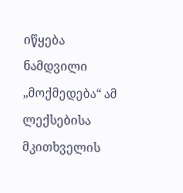იწყება ნამდვილი „მოქმედება“ ამ ლექსებისა მკითხველის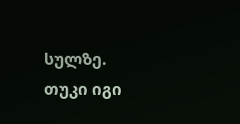სულზე. თუკი იგი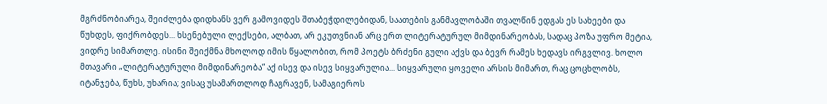მგრძნობიარეა, შეიძლება დიდხანს ვერ გამოვიდეს შთაბეჭდილებიდან, საათების განმავლობაში თვალწინ ედგას ეს სახეები და წუხდეს, ფიქრობდეს... ხსენებული ლექსები, ალბათ, არ ეკუთვნიან არც ერთ ლიტერატურულ მიმდინარეობას, სადაც პოზა უფრო მეტია, ვიდრე სიმართლე. ისინი შეიქმნა მხოლოდ იმის წყალობით, რომ პოეტს ბრძენი გული აქვს და ბევრ რამეს ხედავს ირგვლივ. ხოლო მთავარი „ლიტერატურული მიმდინარეობა“ აქ ისევ და ისევ სიყვარულია... სიყვარული ყოველი არსის მიმართ, რაც ცოცხლობს, იტანჯება, წუხს, უხარია; ვისაც უსამართლოდ ჩაგრავენ, სამაგიეროს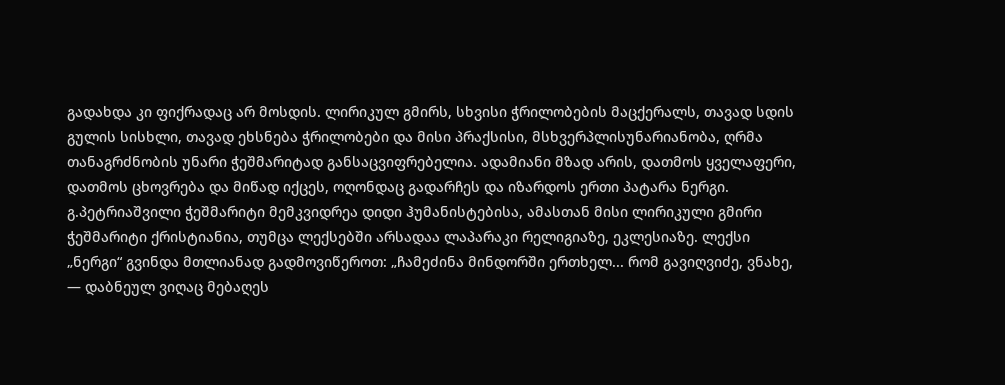გადახდა კი ფიქრადაც არ მოსდის. ლირიკულ გმირს, სხვისი ჭრილობების მაცქერალს, თავად სდის გულის სისხლი, თავად ეხსნება ჭრილობები და მისი პრაქსისი, მსხვერპლისუნარიანობა, ღრმა თანაგრძნობის უნარი ჭეშმარიტად განსაცვიფრებელია. ადამიანი მზად არის, დათმოს ყველაფერი, დათმოს ცხოვრება და მიწად იქცეს, ოღონდაც გადარჩეს და იზარდოს ერთი პატარა ნერგი. გ.პეტრიაშვილი ჭეშმარიტი მემკვიდრეა დიდი ჰუმანისტებისა, ამასთან მისი ლირიკული გმირი ჭეშმარიტი ქრისტიანია, თუმცა ლექსებში არსადაა ლაპარაკი რელიგიაზე, ეკლესიაზე. ლექსი „ნერგი“ გვინდა მთლიანად გადმოვიწეროთ: „ჩამეძინა მინდორში ერთხელ... რომ გავიღვიძე, ვნახე, — დაბნეულ ვიღაც მებაღეს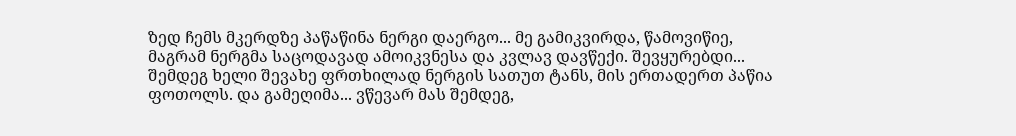ზედ ჩემს მკერდზე პაწაწინა ნერგი დაერგო... მე გამიკვირდა, წამოვიწიე, მაგრამ ნერგმა საცოდავად ამოიკვნესა და კვლავ დავწექი. შევყურებდი... შემდეგ ხელი შევახე ფრთხილად ნერგის სათუთ ტანს, მის ერთადერთ პაწია ფოთოლს. და გამეღიმა... ვწევარ მას შემდეგ,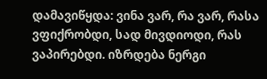დამავიწყდა: ვინა ვარ, რა ვარ, რასა ვფიქრობდი, სად მივდიოდი, რას ვაპირებდი. იზრდება ნერგი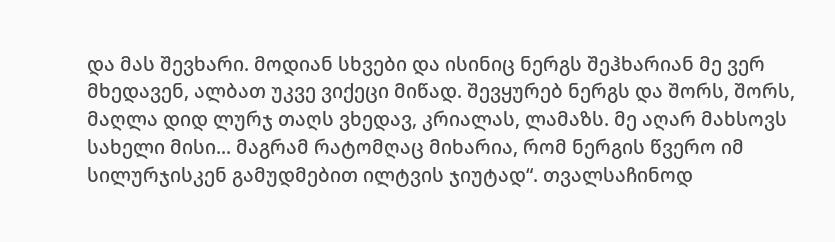და მას შევხარი. მოდიან სხვები და ისინიც ნერგს შეჰხარიან მე ვერ მხედავენ, ალბათ უკვე ვიქეცი მიწად. შევყურებ ნერგს და შორს, შორს, მაღლა დიდ ლურჯ თაღს ვხედავ, კრიალას, ლამაზს. მე აღარ მახსოვს სახელი მისი... მაგრამ რატომღაც მიხარია, რომ ნერგის წვერო იმ სილურჯისკენ გამუდმებით ილტვის ჯიუტად“. თვალსაჩინოდ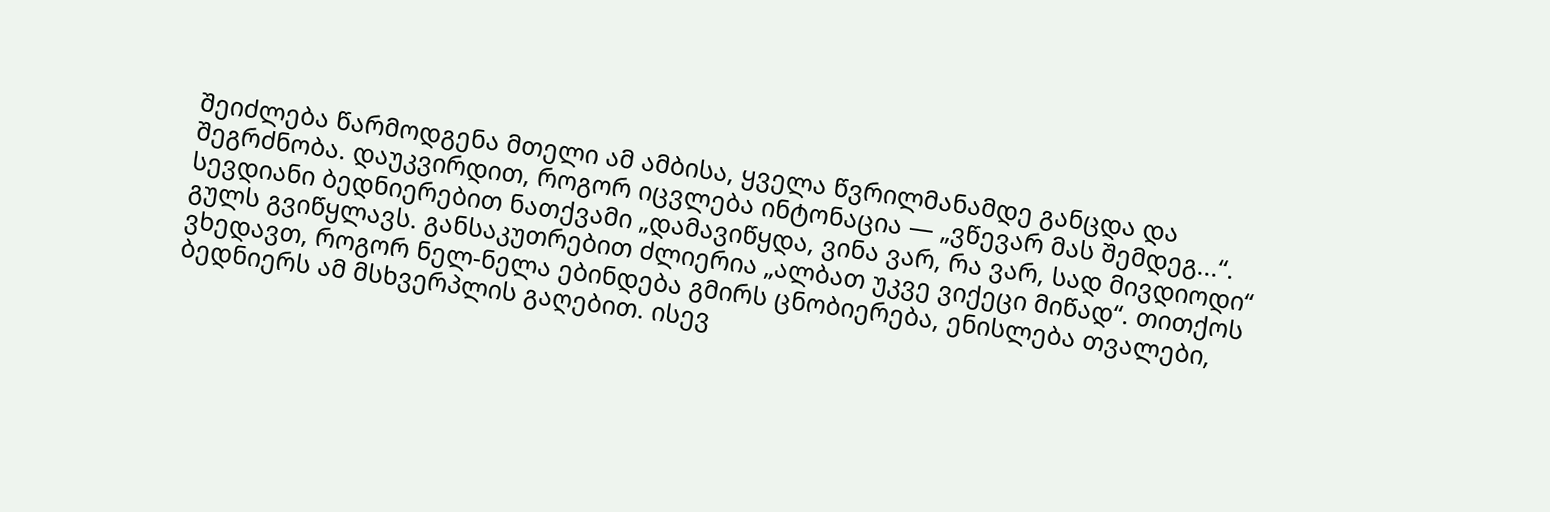შეიძლება წარმოდგენა მთელი ამ ამბისა, ყველა წვრილმანამდე განცდა და შეგრძნობა. დაუკვირდით, როგორ იცვლება ინტონაცია — „ვწევარ მას შემდეგ...“. სევდიანი ბედნიერებით ნათქვამი „დამავიწყდა, ვინა ვარ, რა ვარ, სად მივდიოდი“ გულს გვიწყლავს. განსაკუთრებით ძლიერია „ალბათ უკვე ვიქეცი მიწად“. თითქოს ვხედავთ, როგორ ნელ-ნელა ებინდება გმირს ცნობიერება, ენისლება თვალები, ბედნიერს ამ მსხვერპლის გაღებით. ისევ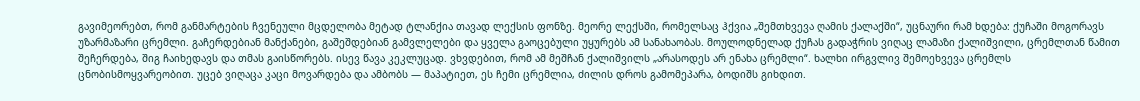გავიმეორებთ, რომ განმარტების ჩვენეული მცდელობა მეტად ტლანქია თავად ლექსის ფონზე. მეორე ლექსში, რომელსაც ჰქვია „შემთხვევა ღამის ქალაქში“, უცნაური რამ ხდება: ქუჩაში მოგორავს უზარმაზარი ცრემლი. გაჩერდებიან მანქანები, გაშეშდებიან გამვლელები და ყველა გაოცებული უყურებს ამ სანახაობას. მოულოდნელად ქუჩას გადაჭრის ვიღაც ლამაზი ქალიშვილი, ცრემლთან წამით შეჩერდება, შიგ ჩაიხედავს და თმას გაისწორებს. ისევ წავა კეკლუცად. ვხვდებით, რომ ამ მეშჩან ქალიშვილს „არასოდეს არ ენახა ცრემლი“. ხალხი ირგვლივ შემოეხვევა ცრემლს ცნობისმოყვარეობით. უცებ ვიღაცა კაცი მოვარდება და ამბობს — მაპატიეთ, ეს ჩემი ცრემლია, ძილის დროს გამომეპარა, ბოდიშს გიხდით.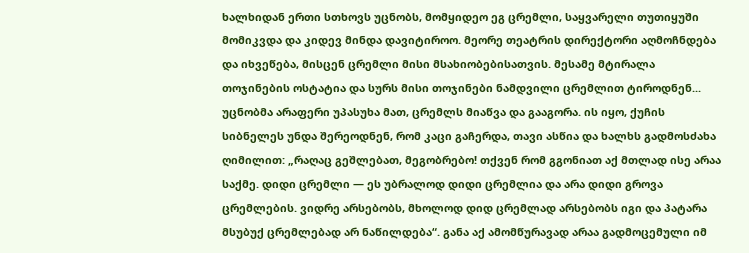ხალხიდან ერთი სთხოვს უცნობს, მომყიდეო ეგ ცრემლი, საყვარელი თუთიყუში მომიკვდა და კიდევ მინდა დავიტიროო. მეორე თეატრის დირექტორი აღმოჩნდება და იხვეწება, მისცენ ცრემლი მისი მსახიობებისათვის. მესამე მტირალა თოჯინების ოსტატია და სურს მისი თოჯინები ნამდვილი ცრემლით ტიროდნენ... უცნობმა არაფერი უპასუხა მათ, ცრემლს მიაწვა და გააგორა. ის იყო, ქუჩის სიბნელეს უნდა შერეოდნენ, რომ კაცი გაჩერდა, თავი ასწია და ხალხს გადმოსძახა ღიმილით: „რაღაც გეშლებათ, მეგობრებო! თქვენ რომ გგონიათ აქ მთლად ისე არაა საქმე. დიდი ცრემლი — ეს უბრალოდ დიდი ცრემლია და არა დიდი გროვა ცრემლების. ვიდრე არსებობს, მხოლოდ დიდ ცრემლად არსებობს იგი და პატარა მსუბუქ ცრემლებად არ ნაწილდება“. განა აქ ამომწურავად არაა გადმოცემული იმ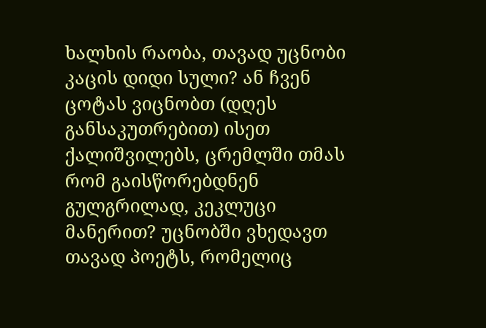ხალხის რაობა, თავად უცნობი კაცის დიდი სული? ან ჩვენ ცოტას ვიცნობთ (დღეს განსაკუთრებით) ისეთ ქალიშვილებს, ცრემლში თმას რომ გაისწორებდნენ გულგრილად, კეკლუცი მანერით? უცნობში ვხედავთ თავად პოეტს, რომელიც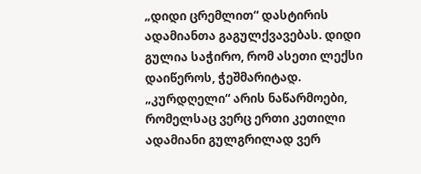„დიდი ცრემლით“ დასტირის ადამიანთა გაგულქვავებას. დიდი გულია საჭირო, რომ ასეთი ლექსი დაიწეროს, ჭეშმარიტად. „კურდღელი“ არის ნაწარმოები, რომელსაც ვერც ერთი კეთილი ადამიანი გულგრილად ვერ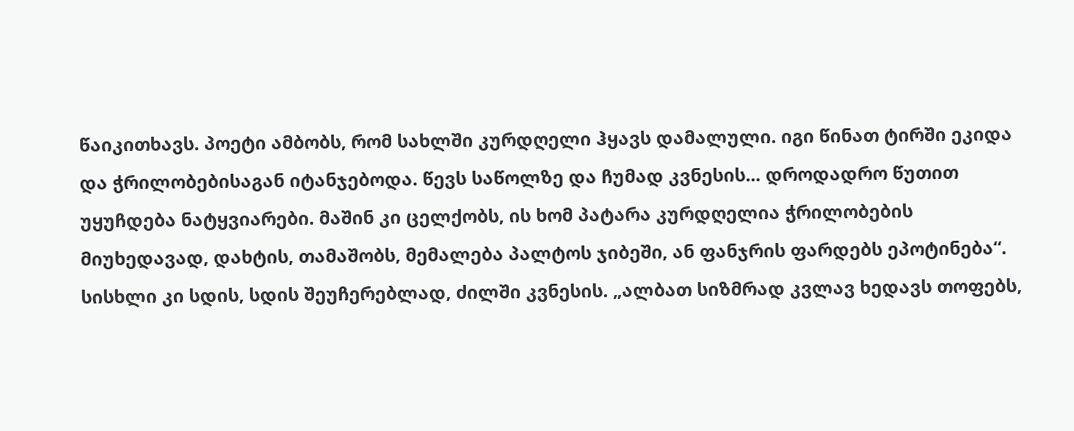წაიკითხავს. პოეტი ამბობს, რომ სახლში კურდღელი ჰყავს დამალული. იგი წინათ ტირში ეკიდა და ჭრილობებისაგან იტანჯებოდა. წევს საწოლზე და ჩუმად კვნესის... დროდადრო წუთით უყუჩდება ნატყვიარები. მაშინ კი ცელქობს, ის ხომ პატარა კურდღელია ჭრილობების მიუხედავად, დახტის, თამაშობს, მემალება პალტოს ჯიბეში, ან ფანჯრის ფარდებს ეპოტინება“. სისხლი კი სდის, სდის შეუჩერებლად, ძილში კვნესის. „ალბათ სიზმრად კვლავ ხედავს თოფებს,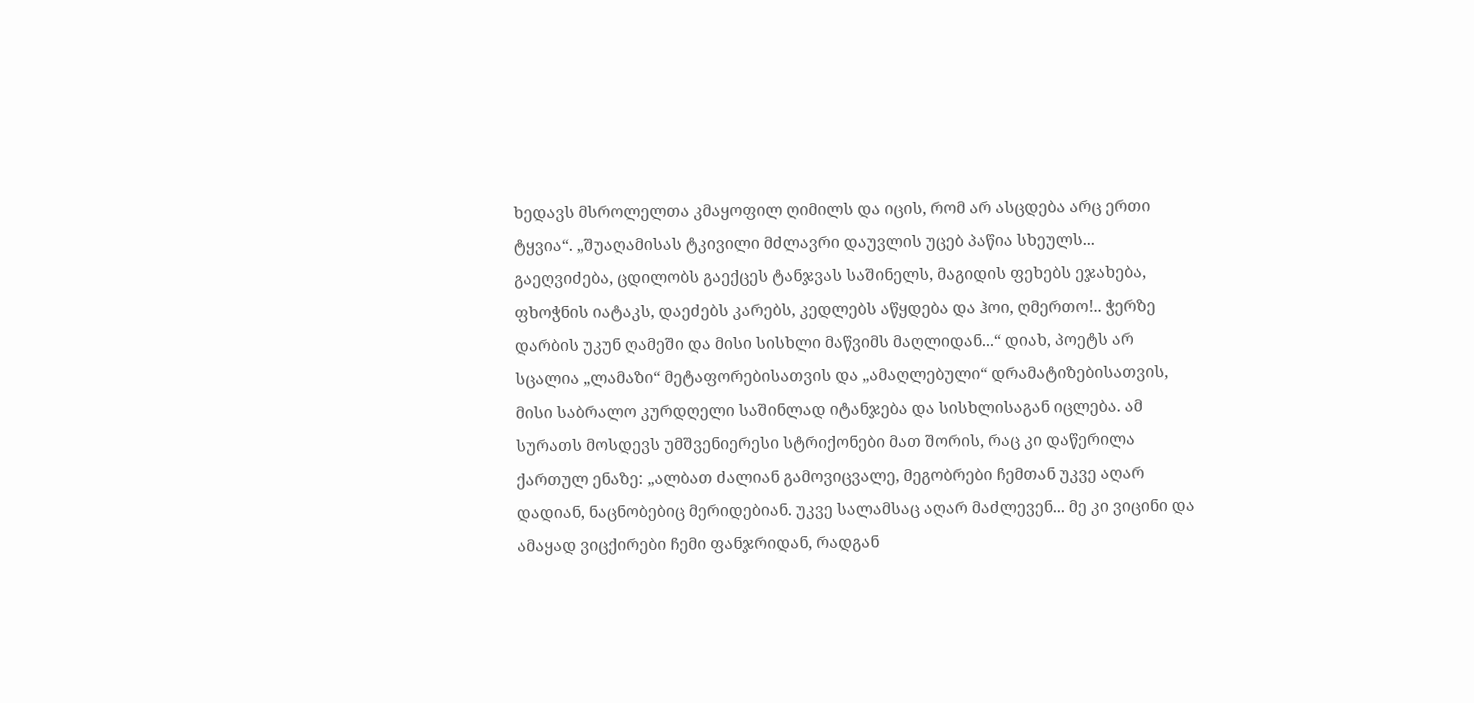ხედავს მსროლელთა კმაყოფილ ღიმილს და იცის, რომ არ ასცდება არც ერთი ტყვია“. „შუაღამისას ტკივილი მძლავრი დაუვლის უცებ პაწია სხეულს... გაეღვიძება, ცდილობს გაექცეს ტანჯვას საშინელს, მაგიდის ფეხებს ეჯახება, ფხოჭნის იატაკს, დაეძებს კარებს, კედლებს აწყდება და ჰოი, ღმერთო!.. ჭერზე დარბის უკუნ ღამეში და მისი სისხლი მაწვიმს მაღლიდან...“ დიახ, პოეტს არ სცალია „ლამაზი“ მეტაფორებისათვის და „ამაღლებული“ დრამატიზებისათვის, მისი საბრალო კურდღელი საშინლად იტანჯება და სისხლისაგან იცლება. ამ სურათს მოსდევს უმშვენიერესი სტრიქონები მათ შორის, რაც კი დაწერილა ქართულ ენაზე: „ალბათ ძალიან გამოვიცვალე, მეგობრები ჩემთან უკვე აღარ დადიან, ნაცნობებიც მერიდებიან. უკვე სალამსაც აღარ მაძლევენ... მე კი ვიცინი და ამაყად ვიცქირები ჩემი ფანჯრიდან, რადგან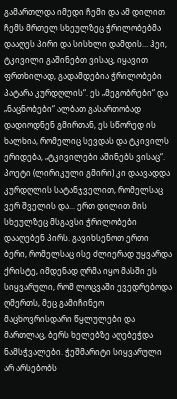გამართლდა იმედი ჩემი და ამ დილით ჩემს მრთელ სხეულზეც ჭრილობებმა დააღეს პირი და სისხლი დამდის... ჰეი, ტკივილი გაშინებთ ვისაც, იყავით ფრთხილად, გადამდებია ჭრილობები პატარა კურდღლის“. ეს „მეგობრები“ და „ნაცნობები“ ალბათ გასართობად დადიოდნენ გმირთან, ეს სწორედ ის ხალხია, რომელიც სევდას და ტკივილს ერიდება, „ტკივილები აშინებს ვისაც“. პოეტი (ლირიკული გმირი) კი დაავადდა კურდღლის სატანჯველით, რომელსაც ვერ შველის და... ერთ დილით მის სხეულზეც მსგავსი ჭრილობები დააღებენ პირს. გავიხსენოთ ერთი ბერი, რომელსაც ისე ძლიერად უყვარდა ქრისტე, იმდენად ღრმა იყო მასში ეს სიყვარული, რომ ლოცვაში ევედრებოდა ღმერთს, მეც გამიჩინეო მაცხოვრისდარი წყლულები და მართლაც, ბერს ხელებზე აღებეჭდა ნამსჭვალები. ჭეშმარიტი სიყვარული არ არსებობს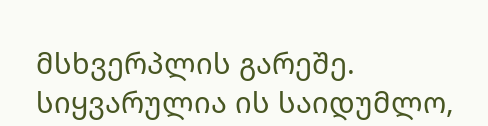მსხვერპლის გარეშე. სიყვარულია ის საიდუმლო,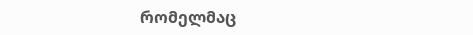რომელმაც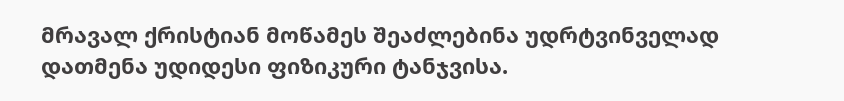მრავალ ქრისტიან მოწამეს შეაძლებინა უდრტვინველად დათმენა უდიდესი ფიზიკური ტანჯვისა.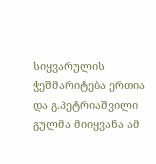სიყვარულის ჭეშმარიტება ერთია და გ.პეტრიაშვილი გულმა მიიყვანა ამ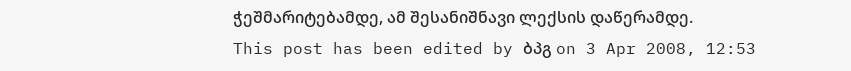ჭეშმარიტებამდე, ამ შესანიშნავი ლექსის დაწერამდე.
This post has been edited by ბპგ on 3 Apr 2008, 12:53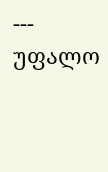---
უფალო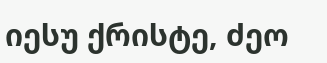იესუ ქრისტე, ძეო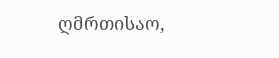ღმრთისაო,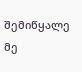შემიწყალე მე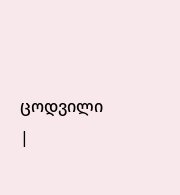ცოდვილი
|